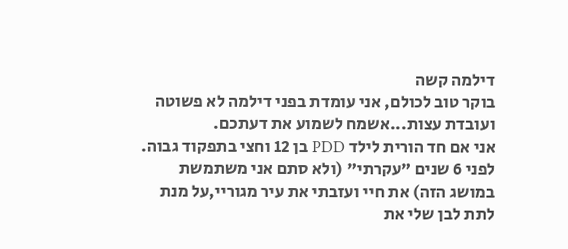דילמה קשה
בוקר טוב לכולם, אני עומדת בפני דילמה לא פשוטה ועובדת עצות...אשמח לשמוע את דעתכם.
אני אם חד הורית לילד PDD בן 12 וחצי בתפקוד גבוה. לפני 6 שנים "עקרתי" (ולא סתם אני משתמשת במושג הזה) את חיי ועזבתי את עיר מגוריי,על מנת לתת לבן שלי את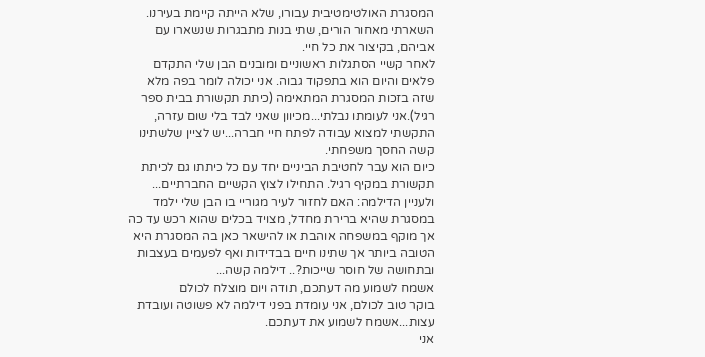המסגרת האולטימטיבית עבורו, שלא הייתה קיימת בעירנו. השארתי מאחור הורים, שתי בנות מתבגרות שנשארו עם אביהם, בקיצור את כל חיי.
לאחר קשיי הסתגלות ראשוניים ומובנים הבן שלי התקדם פלאים והיום הוא בתפקוד גבוה. אני יכולה לומר בפה מלא שזה בזכות המסגרת המתאימה (כיתת תקשורת בבית ספר רגיל).אני לעומתו נבלתי...מכיוון שאני לבד בלי שום עזרה, התקשתי למצוא עבודה לפתח חיי חברה...יש לציין שלשתינו קשה החסך משפחתי.
כיום הוא עבר לחטיבת הביניים יחד עם כל כיתתו גם לכיתת תקשורת במקיף רגיל. התחילו לצוץ הקשיים החברתיים...
ולעניין הדילמה: האם לחזור לעיר מגוריי בו הבן שלי ילמד במסגרת שהיא ברירת מחדל, מצויד בכלים שהוא רכש עד כה אך מוקף במשפחה אוהבת או להישאר כאן בה המסגרת היא הטובה ביותר אך שתינו חיים בבדידות ואף לפעמים בעצבות ובתחושה של חוסר שייכות?.. דילמה קשה...
אשמח לשמוע מה דעתכם, תודה ויום מוצלח לכולם
בוקר טוב לכולם, אני עומדת בפני דילמה לא פשוטה ועובדת עצות...אשמח לשמוע את דעתכם.
אני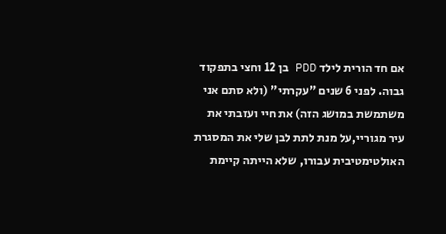אם חד הורית לילד PDD בן 12 וחצי בתפקוד גבוה. לפני 6 שנים "עקרתי" (ולא סתם אני משתמשת במושג הזה) את חיי ועזבתי את עיר מגוריי,על מנת לתת לבן שלי את המסגרת האולטימטיבית עבורו, שלא הייתה קיימת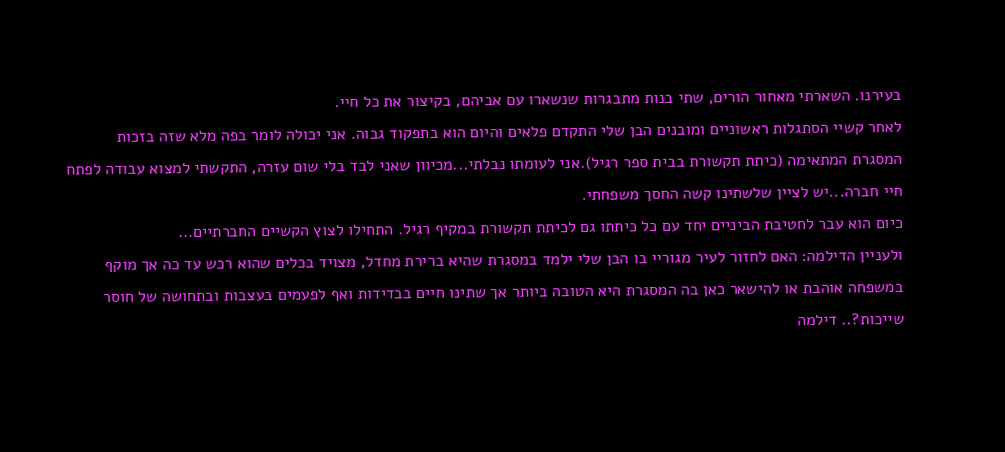בעירנו. השארתי מאחור הורים, שתי בנות מתבגרות שנשארו עם אביהם, בקיצור את כל חיי.
לאחר קשיי הסתגלות ראשוניים ומובנים הבן שלי התקדם פלאים והיום הוא בתפקוד גבוה. אני יכולה לומר בפה מלא שזה בזכות המסגרת המתאימה (כיתת תקשורת בבית ספר רגיל).אני לעומתו נבלתי...מכיוון שאני לבד בלי שום עזרה, התקשתי למצוא עבודה לפתח חיי חברה...יש לציין שלשתינו קשה החסך משפחתי.
כיום הוא עבר לחטיבת הביניים יחד עם כל כיתתו גם לכיתת תקשורת במקיף רגיל. התחילו לצוץ הקשיים החברתיים...
ולעניין הדילמה: האם לחזור לעיר מגוריי בו הבן שלי ילמד במסגרת שהיא ברירת מחדל, מצויד בכלים שהוא רכש עד כה אך מוקף במשפחה אוהבת או להישאר כאן בה המסגרת היא הטובה ביותר אך שתינו חיים בבדידות ואף לפעמים בעצבות ובתחושה של חוסר שייכות?.. דילמה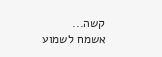קשה...
אשמח לשמוע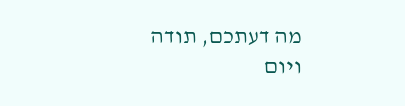מה דעתכם, תודה ויום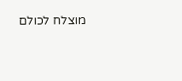מוצלח לכולם